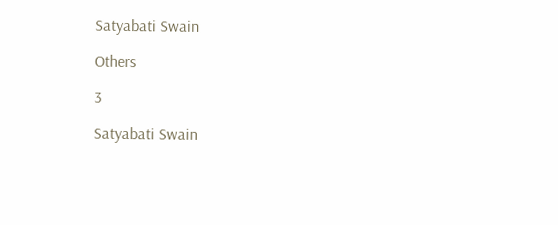Satyabati Swain

Others

3

Satyabati Swain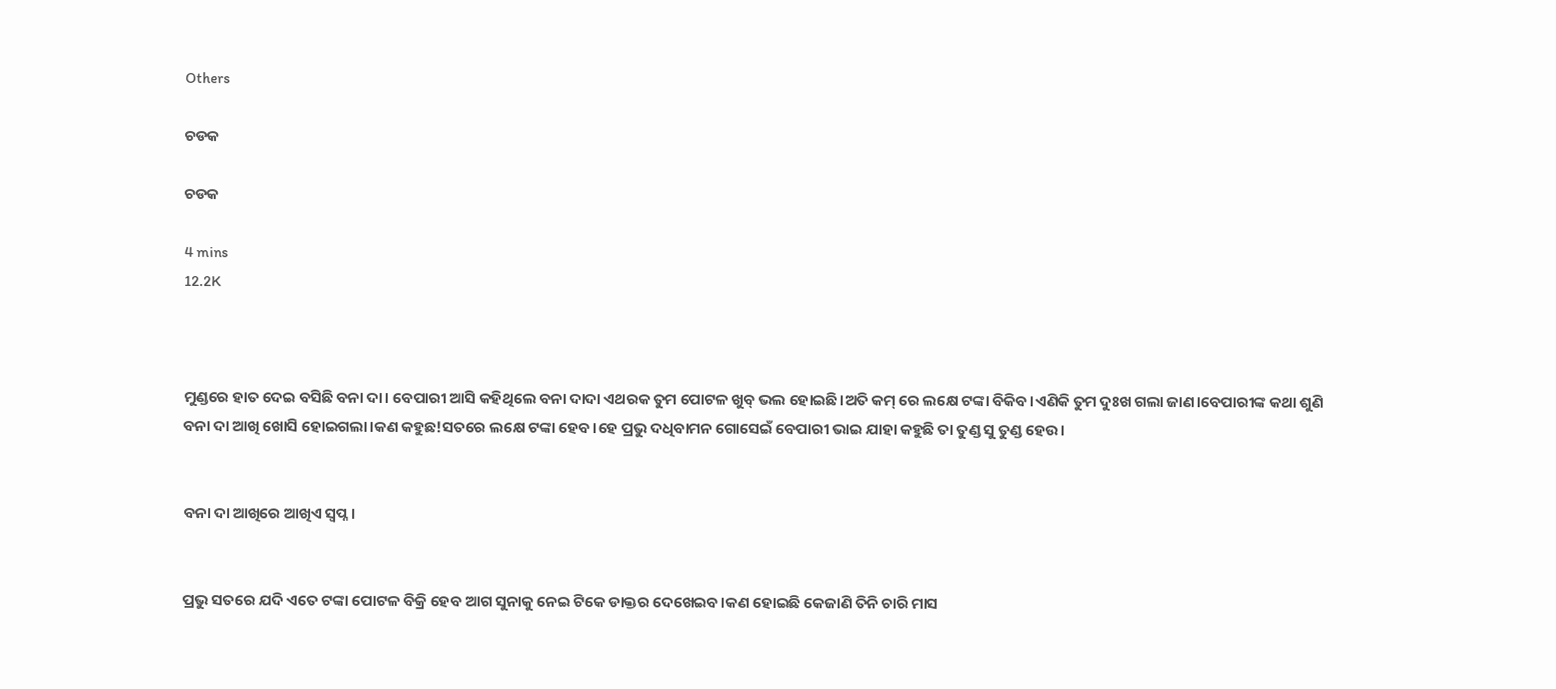Others

ଚଡକ

ଚଡକ

4 mins
12.2K



ମୁଣ୍ଡରେ ହାତ ଦେଇ ବସିଛି ବନା ଦା। ବେପାରୀ ଆସି କହିଥିଲେ ବନା ଦାଦା ଏଥରକ ତୁମ ପୋଟଳ ଖୁବ୍ ଭଲ ହୋଇଛି।ଅତି କମ୍ ରେ ଲକ୍ଷେ ଟଙ୍କା ବିକିବ।ଏଣିକି ତୁମ ଦୁଃଖ ଗଲା ଜାଣ।ବେପାରୀଙ୍କ କଥା ଶୁଣି ବନା ଦା ଆଖି ଖୋସି ହୋଇଗଲା।କଣ କହୁଛ!ସତରେ ଲକ୍ଷେ ଟଙ୍କା ହେବ।ହେ ପ୍ରଭୁ ଦଧିବାମନ ଗୋସେଇଁ ବେପାରୀ ଭାଇ ଯାହା କହୁଛି ତା ତୁଣ୍ଡ ସୁ ତୁଣ୍ଡ ହେଉ।


ବନା ଦା ଆଖିରେ ଆଖିଏ ସ୍ବପ୍ନ।


ପ୍ରଭୁ ସତରେ ଯଦି ଏତେ ଟଙ୍କା ପୋଟଳ ବିକ୍ରି ହେବ ଆଗ ସୁନାକୁ ନେଇ ଟିକେ ଡାକ୍ତର ଦେଖେଇବ।କଣ ହୋଇଛି କେଜାଣି ତିନି ଚାରି ମାସ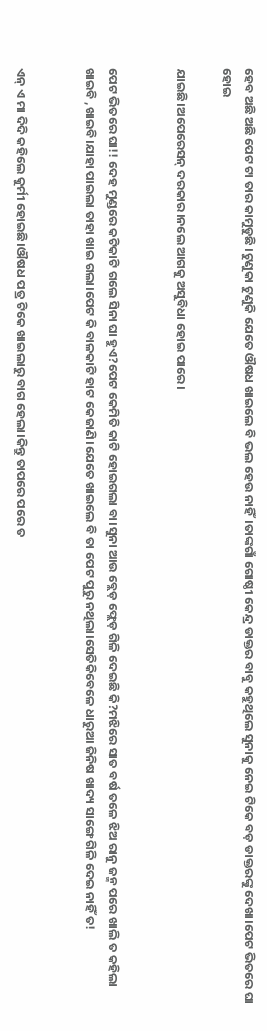ହେବ ଅଛି ଅଛି ପେଟ ଟା ତାର କାମୁଡୁଛି ।ଟୁଣୁକା ଟୁଣୁକି ଯେତେ ଔଷଧ ଖାଇଲେ ବି ଭଲ ହେଉ ନାହିଁ।ତାଙ୍କଗାଁ ଗୋଷ୍ଠୀ କେନ୍ଦ୍ର ଡାକ୍ତର ବାବୁ କହୁଥିଲେ ସୁନାକୁ ନେଇ ଟିକେ ବଡ଼ ଡାକ୍ତରଙ୍କୁ ଦେଖା।ପେଟ ଭିତରେ ଘା ହୋଇ

ଯାଇଛି।ଅପେରେସନ୍ ଦରକାର।ନଲେ ଆଗକୁ ଅସୁବିଧା ହୋଇ ପାରେ।


ପେଟ ଭିତରେ ଘା!! ଦେହ ମୁଣ୍ଡରେ କଟିକାଟି ଗଲେ ସିନା ଘା ହୁଏ?ପେଟ କେମିତି କାଟି ହୋଇଗଲା ବା।ସୁନା ଆଉ ବ୍ଲେଡ଼ ଫ୍ଲେଡ଼ ଗିଳି ଦେଇଛି କି?ମଝିରେ ସାତ ବର୍ଷ ତଳେ ଝିଅ ରାନୁ ଜନ୍ମ ପରେ ଖାଲି ତ କହିଲା ଖାଇବି ,ଖାଇବି।ଯାହା ପାଇଲା ତାହା ଖାଇ ଗଲା।ପେଟ କି ବାଳକାଟି ହାଟ କେଜାଣି।ଯେତେ ଖାଇଲେ ବି ତା ପେଟ ପୁରୁ ନଥିଲା।ସେତିକିବେଳେ ଧାରୁଆ ଜିନିଷ ଖାଦ୍ୟ ସାଙ୍ଗେ ଗିଳି ଦେଇ ନାହିଁ ତ!


ଏନ୍ ଏ ମା ଦିଦି କହିଲେ କୁର୍ମୀ ହୋଇଛି।ଔଷଧ ପତ୍ର ଟିକେ ଖାଇଲାରୁ ବାଗ ହେଲା।କିନ୍ତୁ ତାପରେ ପରେ ତ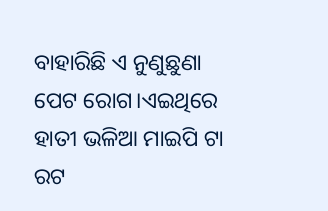ବାହାରିଛି ଏ ନୁଣୁଛୁଣା ପେଟ ରୋଗ।ଏଇଥିରେ ହାତୀ ଭଳିଆ ମାଇପି ଟା ରଟ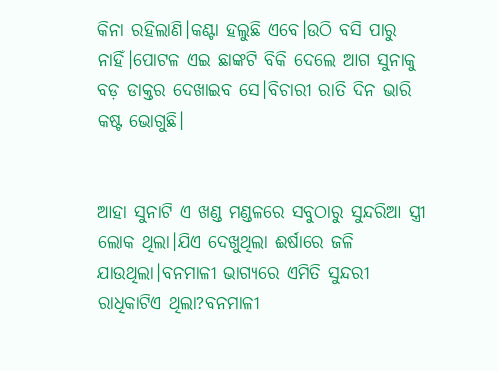କିନା ରହିଲାଣି।କଣ୍ଟା ହଲୁଛି ଏବେ।ଉଠି ବସି ପାରୁ ନାହିଁ।ପୋଟଳ ଏଇ ଛାଙ୍କଟି ବିକି ଦେଲେ ଆଗ ସୁନାକୁ ବଡ଼ ଡାକ୍ତର ଦେଖାଇବ ସେ।ବିଚାରୀ ରାତି ଦିନ ଭାରି କଷ୍ଟ ଭୋଗୁଛି।


ଆହା ସୁନାଟି ଏ ଖଣ୍ଡ ମଣ୍ଡଳରେ ସବୁଠାରୁ ସୁନ୍ଦରିଆ ସ୍ତ୍ରୀ ଲୋକ ଥିଲା।ଯିଏ ଦେଖୁଥିଲା ଈର୍ଷାରେ ଜଳି ଯାଉଥିଲା।ବନମାଳୀ ଭାଗ୍ୟରେ ଏମିତି ସୁନ୍ଦରୀ ରାଧିକାଟିଏ ଥିଲା?ବନମାଳୀ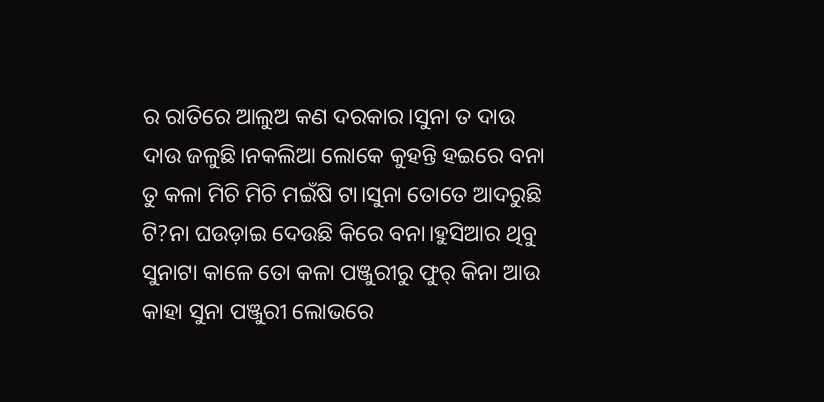ର ରାତିରେ ଆଲୁଅ କଣ ଦରକାର।ସୁନା ତ ଦାଉ ଦାଉ ଜଳୁଛି।ନକଲିଆ ଲୋକେ କୁହନ୍ତି ହଇରେ ବନା ତୁ କଳା ମିଚି ମିଚି ମଇଁଷି ଟା।ସୁନା ତୋତେ ଆଦରୁଛି ଟି?ନା ଘଉଡ଼ାଇ ଦେଉଛି କିରେ ବନା।ହୁସିଆର ଥିବୁ ସୁନାଟା କାଳେ ତୋ କଳା ପଞ୍ଜୁରୀରୁ ଫୁର୍ କିନା ଆଉ କାହା ସୁନା ପଞ୍ଜୁରୀ ଲୋଭରେ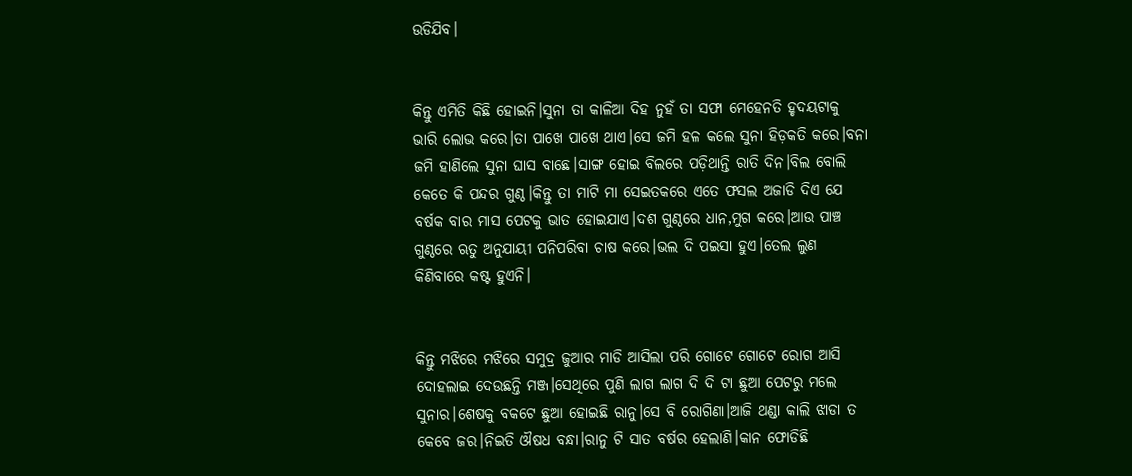ଉଡିଯିବ।


କିନ୍ତୁ ଏମିତି କିଛି ହୋଇନି।ସୁନା ତା କାଳିଆ ଦିହ ନୁହଁ ତା ସଫା ମେହେନତି ହୃଦୟଟାକୁ ଭାରି ଲୋଭ କରେ।ତା ପାଖେ ପାଖେ ଥାଏ।ସେ ଜମି ହଳ କଲେ ସୁନା ହିଡ଼କତି କରେ।ବନା ଜମି ହାଣିଲେ ସୁନା ଘାସ ବାଛେ।ସାଙ୍ଗ ହୋଇ ବିଲରେ ପଡ଼ିଥାନ୍ତି ରାତି ଦିନ।ବିଲ ବୋଲି କେତେ କି ପନ୍ଦର ଗୁଣ୍ଠ।କିନ୍ତୁ ତା ମାଟି ମା ସେଇତକରେ ଏତେ ଫସଲ ଅଜାଡି ଦିଏ ଯେ ବର୍ଷକ ବାର ମାସ ପେଟକୁ ଭାତ ହୋଇଯାଏ।ଦଶ ଗୁଣ୍ଠରେ ଧାନ,ମୁଗ କରେ।ଆଉ ପାଞ୍ଚ ଗୁଣ୍ଠରେ ଋତୁ ଅନୁଯାୟୀ ପନିପରିବା ଚାଷ କରେ।ଭଲ ଦି ପଇସା ହୁଏ।ତେଲ ଲୁଣ କିଣିବାରେ କଷ୍ଟ ହୁଏନି।


କିନ୍ତୁ ମଝିରେ ମଝିରେ ସମୁଦ୍ର ଜୁଆର ମାଡି ଆସିଲା ପରି ଗୋଟେ ଗୋଟେ ରୋଗ ଆସି ଦୋହଲାଇ ଦେଉଛନ୍ତି ମଞ୍ଜ।ସେଥିରେ ପୁଣି ଲାଗ ଲାଗ ଦି ଦି ଟା ଛୁଆ ପେଟରୁ ମଲେ ସୁନାର।ଶେଷକୁ ବକଟେ ଛୁଆ ହୋଇଛି ରାନୁ।ସେ ବି ରୋଗିଣା।ଆଜି ଥଣ୍ଡା କାଲି ଝାଡା ତ କେବେ ଜର।ନିଇତି ଔଷଧ ବନ୍ଧା।ରାନୁ ଟି ସାତ ବର୍ଷର ହେଲାଣି।କାନ ଫୋଡିଛି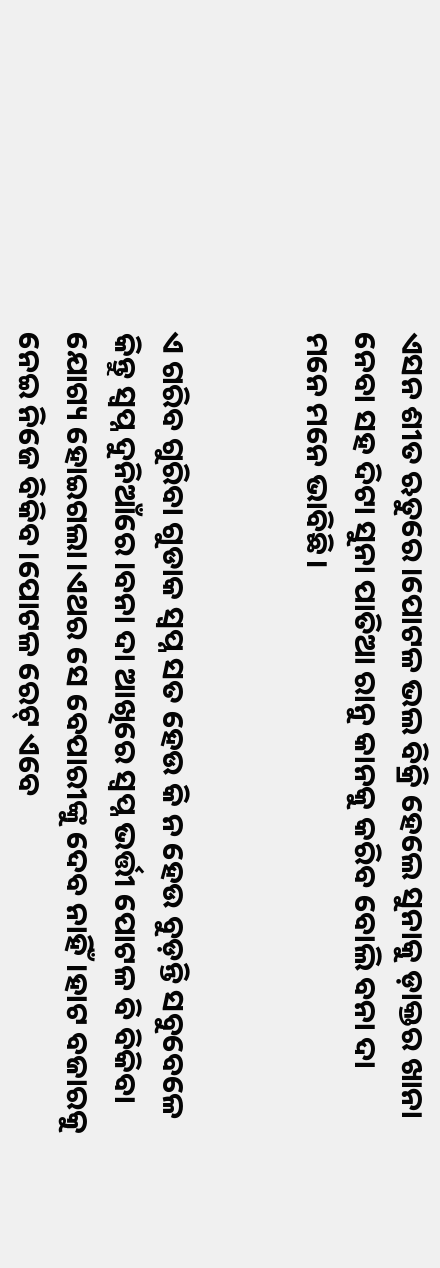ଏସନ ଶୀତ ଋତୁରେ।ପୋଟଳ ଭଲ ବିକ୍ରି ହେଲେ ସୁନାକୁ ଡ଼ାକ୍ତର ଖାନା ନେବା ସହ ଦିଟା ସୁନା ପାତିଆ ରାନୁ କାନକୁ କରିବ ବୋଲି ବନା ଦା ମନେ ମନେ ଭାବିଛି।


ଏ ଗରିବ ଗୁରିବା ଗୁଡାକ ସ୍ବପ୍ନ ସତ ହେଉ କି ନ ହେଉ ବୁଡ଼ନ୍ତି ସବୁବେଳେ କିନ୍ତୁ ସ୍ୱପ୍ନ ଦୁନିଆଁରେ।ବନା ଦା ଆଖିରେ ସ୍ୱପ୍ନ ଭର୍ତ୍ତୀ ପୋଟଳ ବି ବିକିବା ଯୋଗ୍ୟ ହୋଇଗଲା।ଏଥର ସେ ବେପାରୀଙ୍କୁ ଦେବ ନାହିଁ।ହାଟ ବଜାରକୁ ନେଇ ନିଜେ ବିକିବ।ପୋଟଳ ରେଟ୍ ଏବେ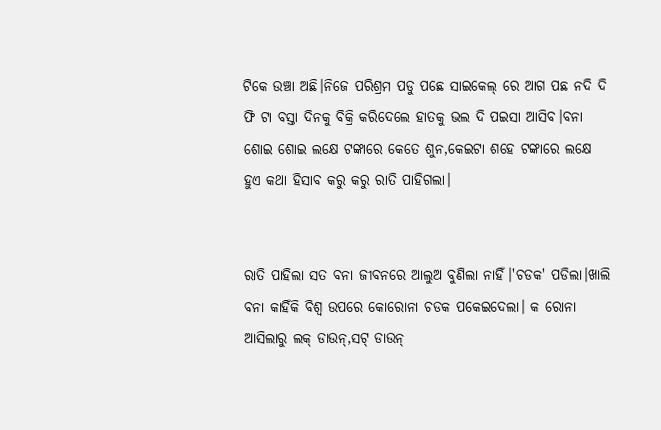ଟିକେ ଉଞ୍ଚା ଅଛି।ନିଜେ ପରିଶ୍ରମ ପଡୁ ପଛେ ସାଇକେଲ୍ ରେ ଆଗ ପଛ ନଦି ଦି ଫି ଟା ବସ୍ତା ଦିନକୁ ବିକ୍ରି କରିଦେଲେ ହାତକୁ ଭଲ ଦି ପଇସା ଆସିବ।ବନା ଶୋଇ ଶୋଇ ଲକ୍ଷେ ଟଙ୍କାରେ କେତେ ଶୁନ,କେଇଟା ଶହେ ଟଙ୍କାରେ ଲକ୍ଷେ ହୁଏ କଥା ହିସାବ କରୁ କରୁ ରାତି ପାହିଗଲା।


ରାତି ପାହିଲା ସତ ବନା ଜୀବନରେ ଆଲୁଅ ବୁଣିଲା ନାହିଁ।'ଚଡକ' ପଡିଲା।ଖାଲି ବନା କାହିଁକି ବିଶ୍ୱ ଉପରେ କୋରୋନା ଚଡକ ପକେଇଦେଲା। କ ରୋନା ଆସିଲାରୁ ଲକ୍ ଡାଉନ୍,ସଟ୍ ଡାଉନ୍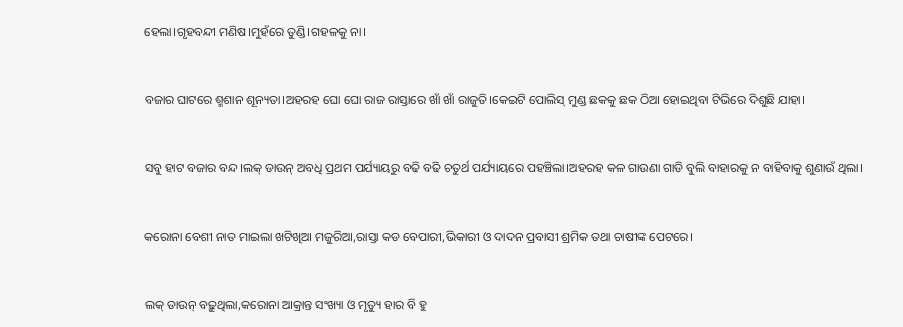ହେଲା।ଗୃହବନ୍ଦୀ ମଣିଷ।ମୁହଁରେ ତୁଣ୍ଡି।ଗହଳକୁ ନା।


ବଜାର ଘାଟରେ ଶ୍ମଶାନ ଶୂନ୍ୟତା।ଅହରହ ଘୋ ଘୋ ରାଜ ରାସ୍ତାରେ ଖାଁ ଖାଁ ରାଜୁତି।କେଇଟି ପୋଲିସ୍ ମୁଣ୍ଡ ଛକକୁ ଛକ ଠିଆ ହୋଇଥିବା ଟିଭିରେ ଦିଶୁଛି ଯାହା।


ସବୁ ହାଟ ବଜାର ବନ୍ଦ।ଲକ୍ ଡାଉନ୍ ଅବଧି ପ୍ରଥମ ପର୍ଯ୍ୟାୟରୁ ବଢି ବଢି ଚତୁର୍ଥ ପର୍ଯ୍ୟାୟରେ ପହଞ୍ଚିଲା।ଅହରହ କଳ ଗାଉଣା ଗାଡି ବୁଲି ବାହାରକୁ ନ ବାହିବାକୁ ଶୁଣାଉଁ ଥିଲା।


କରୋନା ବେଶୀ ନାତ ମାଇଲା ଖଟିଖିଆ ମଜୁରିଆ,ରାସ୍ତା କଡ ବେପାରୀ,ଭିକାରୀ ଓ ଦାଦନ ପ୍ରବାସୀ ଶ୍ରମିକ ତଥା ଚାଷୀଙ୍କ ପେଟରେ।


ଲକ୍ ଡାଉନ୍ ବଢ଼ୁଥିଲା,କରୋନା ଆକ୍ରାନ୍ତ ସଂଖ୍ୟା ଓ ମୃତ୍ୟୁ ହାର ବି ହୁ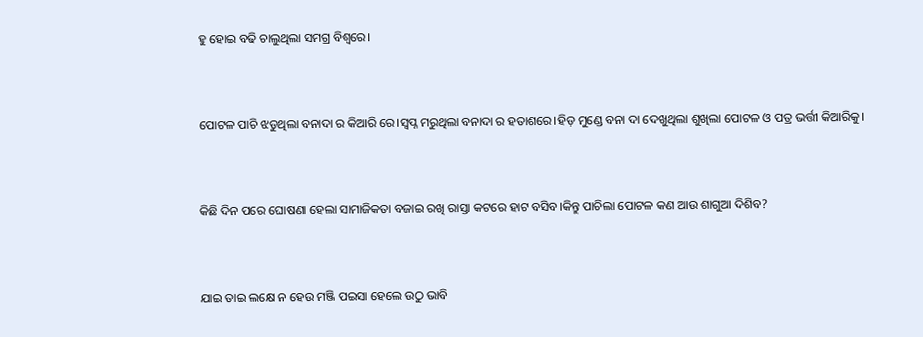ହୁ ହୋଇ ବଢି ଚାଲୁଥିଲା ସମଗ୍ର ବିଶ୍ୱରେ।


ପୋଟଳ ପାଚି ଝଡୁଥିଲା ବନାଦା ର କିଆରି ରେ।ସ୍ୱପ୍ନ ମରୁଥିଲା ବନାଦା ର ହତାଶରେ।ହିଡ଼ ମୁଣ୍ଡେ ବନା ଦା ଦେଖୁଥିଲା ଶୁଖିଲା ପୋଟଳ ଓ ପତ୍ର ଭର୍ତ୍ତୀ କିଆରିକୁ।


କିଛି ଦିନ ପରେ ଘୋଷଣା ହେଲା ସାମାଜିକତା ବଜାଇ ରଖି ରାସ୍ତା କଟରେ ହାଟ ବସିବ।କିନ୍ତୁ ପାଚିଲା ପୋଟଳ କଣ ଆଉ ଶାଗୁଆ ଦିଶିବ?


ଯାଇ ତାଇ ଲକ୍ଷେ ନ ହେଉ ମଞ୍ଜି ପଇସା ହେଲେ ଉଠୁ ଭାବି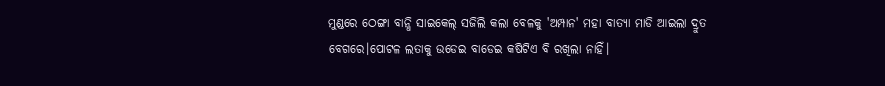ମୁଣ୍ଡରେ ଠେଙ୍ଗା ବାନ୍ଧି ସାଇକେଲ୍ ସଜିଲି କଲା ବେଳକୁ 'ଅମ୍ପାନ' ମହା ବାତ୍ୟା ମାଡି ଆଇଲା ଦ୍ରୁତ ବେଗରେ।ପୋଟଳ ଲତାକୁ ଉଡେଇ ବାଡେଇ କଷିଟିଏ ବି ରଖିଲା ନାହିଁ।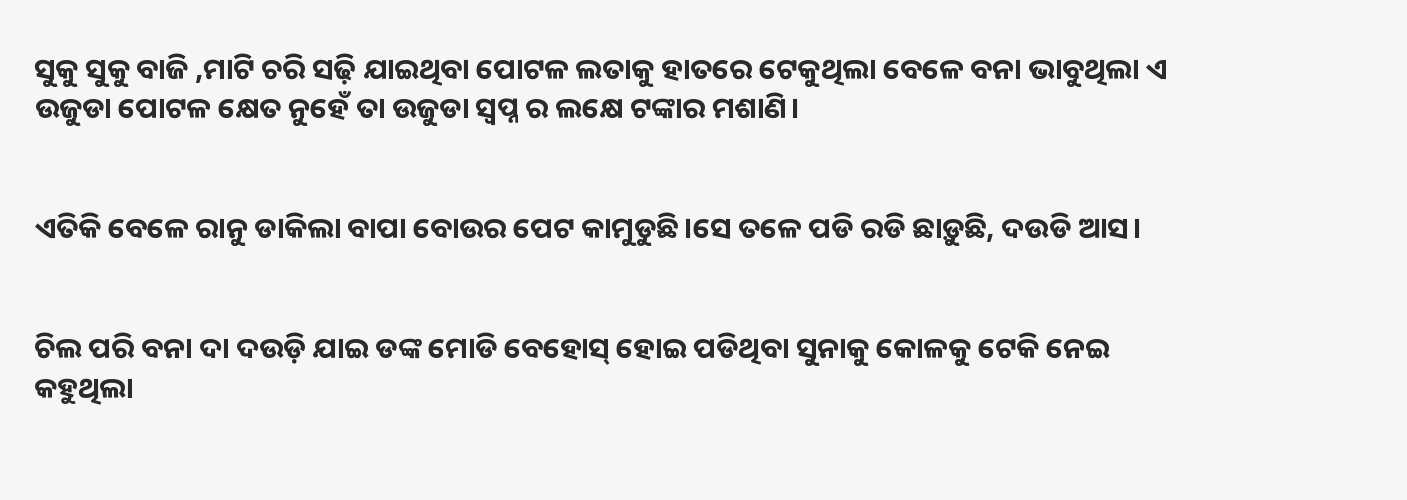ସୁକୁ ସୁକୁ ବାଜି ,ମାଟି ଚରି ସଢ଼ି ଯାଇଥିବା ପୋଟଳ ଲତାକୁ ହାତରେ ଟେକୁଥିଲା ବେଳେ ବନା ଭାବୁଥିଲା ଏ ଉଜୁଡା ପୋଟଳ କ୍ଷେତ ନୁହେଁ ତା ଉଜୁଡା ସ୍ବପ୍ନ ର ଲକ୍ଷେ ଟଙ୍କାର ମଶାଣି।


ଏତିକି ବେଳେ ରାନୁ ଡାକିଲା ବାପା ବୋଉର ପେଟ କାମୁଡୁଛି।ସେ ତଳେ ପଡି ରଡି ଛାଡ଼ୁଛି, ଦଉଡି ଆସ।


ଚିଲ ପରି ବନା ଦା ଦଉଡ଼ି ଯାଇ ଡଙ୍କ ମୋଡି ବେହୋସ୍ ହୋଇ ପଡିଥିବା ସୁନାକୁ କୋଳକୁ ଟେକି ନେଇ କହୁଥିଲା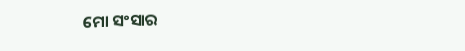ମୋ ସଂସାର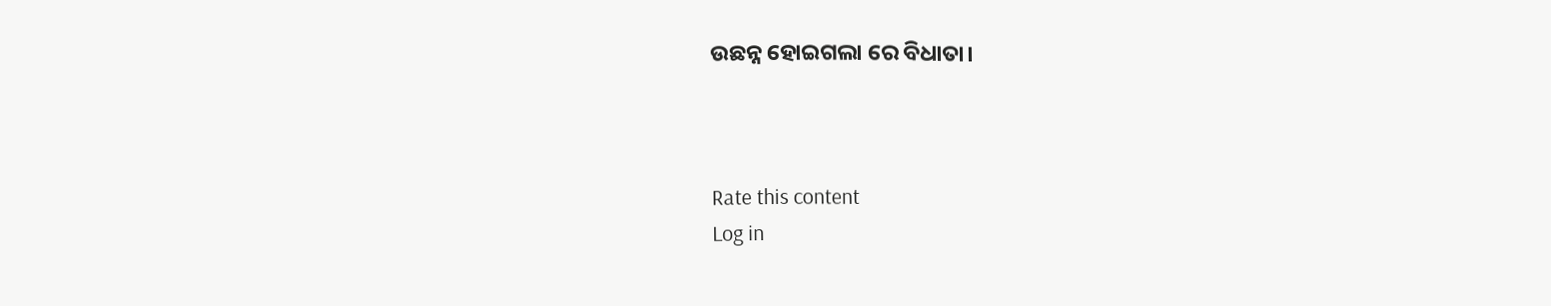ଉଛନ୍ନ ହୋଇଗଲା ରେ ବିଧାତା।



Rate this content
Log in